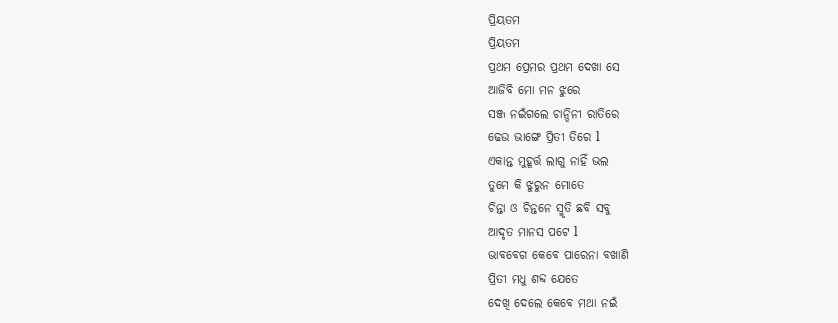ପ୍ରିୟତମ
ପ୍ରିୟତମ
ପ୍ରଥମ ପ୍ରେମର ପ୍ରଥମ ଦେଖା ସେ
ଆଜିବି ମୋ ମନ ଝୁରେ
ସଞ୍ଜ ନଇଁଗଲେ ଚାନ୍ଦିନୀ ରାତିରେ
ଢେଉ ଭାଙ୍ଗେ ପ୍ରିତୀ ତିରେ l
ଏକାନ୍ତ ମୁହୂର୍ତ୍ତ ଲାଗୁ ନାହିଁ ଭଲ
ତୁମେ କି ଝୁରୁନ ମୋତେ
ଚିନ୍ତା ଓ ଚିନ୍ତନେ ସ୍ମୃତି ଛବି ସବୁ
ଆଦୃତ ମାନସ ପଟେ l
ଭାବବେଗ କେବେ ପାରେନା ବଖାଣି
ପ୍ରିତୀ ମଧୁ ଶବ୍ଦ ଯେତେ
ଦେଖି ଦେଲେ କେବେ ମଥା ନଇଁ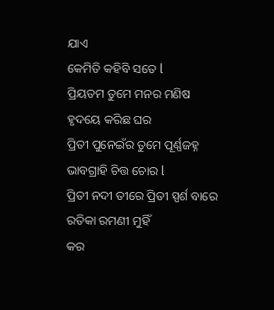ଯାଏ
କେମିତି କହିବି ସତେ l
ପ୍ରିୟତମ ତୁମେ ମନର ମଣିଷ
ହୃଦୟେ କରିଛ ଘର
ପ୍ରିତୀ ପୁନେଇଁର ତୁମେ ପୂର୍ଣ୍ଣଜହ୍ନ
ଭାବଗ୍ରାହି ଚିତ୍ତ ଚୋର l
ପ୍ରିତୀ ନଦୀ ତୀରେ ପ୍ରିତୀ ସ୍ପର୍ଶ ବାରେ
ରତିକା ରମଣୀ ମୁହିଁ
କର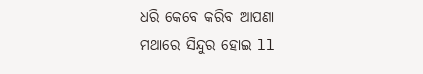ଧରି କେବେ କରିବ ଆପଣା
ମଥାରେ ସିନ୍ଦୁର ହୋଇ ll